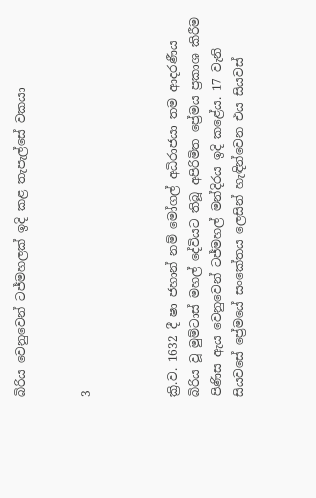බිරිය වෙනුවෙන් ටජ්මහලක් ඉදි කළ තැපැල්සේ වකයා


3



ක්‍රි.ව. 1632 දී ෂා ජහාන් නම් මෝගල් අධිරාජයා තම ආදරණීය බිරිය වූ මුම්ටාස් මහල් දේවියට තිබූ අපිරිමිත ප්‍රේමය ප්‍රකාශ කිරීම පිණිස ඇය වෙනුවෙන් ටජ්මහල් මන්දිරය ඉදි කළේය. 17 වැනි සියවසේ ප්‍රේමයේ සංකේතය ලෙසින් හැඳින්වෙන එය සියවස්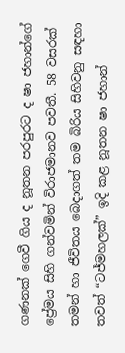ගණනක් ගෙවී ගිය ද නූතන පරපුරට ද ෂා ජහාන්ගේ ප්‍රේමය සිහි ගන්වමින් විරාජමානව පවතී. 58 වසරක් තමන් හා ජීවිතය බෙදාගත් තම බිරිය සිහිවනු සඳහා තවත් “ටජ්මහලක්” ඉදි කළ නූතන ෂා ජහාන්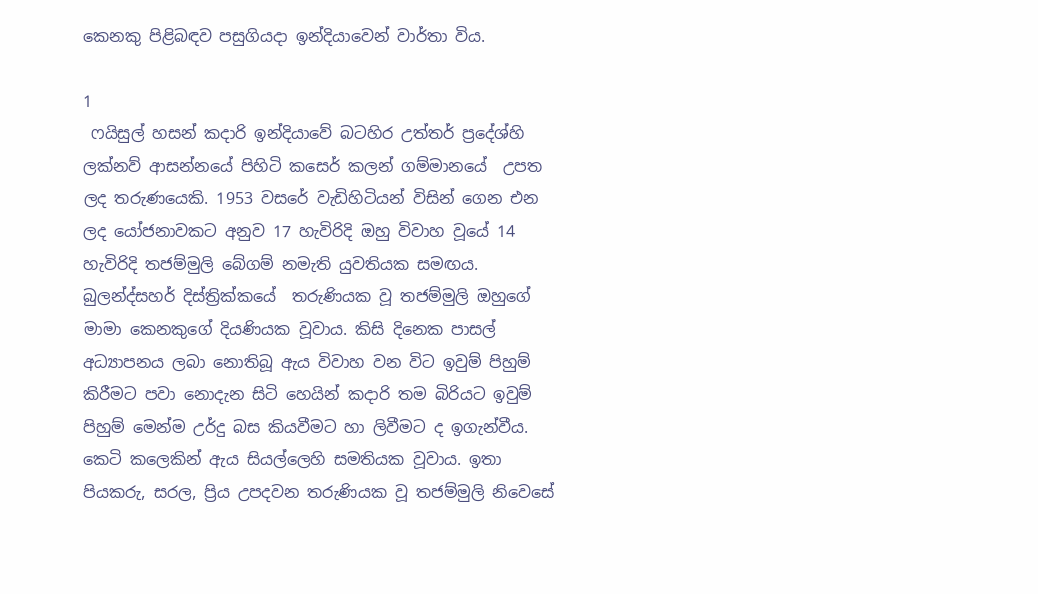කෙනකු පිළිබඳව පසුගියදා ඉන්දියාවෙන් වාර්තා විය.

1
 ෆයිසුල් හසන් කදාරි ඉන්දියාවේ බටහිර උත්තර් ප්‍රදේශ්හි ලක්නව් ආසන්නයේ පිහිටි කසෙර් කලන් ගම්මානයේ  උපත ලද තරුණයෙකි. 1953 වසරේ වැඩිහිටියන් විසින් ගෙන එන ලද යෝජනාවකට අනුව 17 හැවිරිදි ඔහු විවාහ වූයේ 14 හැවිරිදි තජම්මුලි බේගම් නමැති යුවතියක සමඟය. බුලන්ද්සහර් දිස්ත්‍රික්කයේ  තරුණියක වූ තජම්මුලි ඔහුගේ මාමා කෙනකුගේ දියණියක වූවාය. කිසි දිනෙක පාසල් අධ්‍යාපනය ලබා නොතිබූ ඇය විවාහ වන විට ඉවුම් පිහුම් කිරීමට පවා නොදැන සිටි හෙයින් කදාරි තම බිරියට ඉවුම් පිහුම් මෙන්ම උර්දු බස කියවීමට හා ලිවීමට ද ඉගැන්වීය. කෙටි කලෙකින් ඇය සියල්ලෙහි සමතියක වූවාය. ඉතා පියකරු, සරල, ප්‍රිය උපදවන තරුණියක වූ තජම්මුලි නිවෙසේ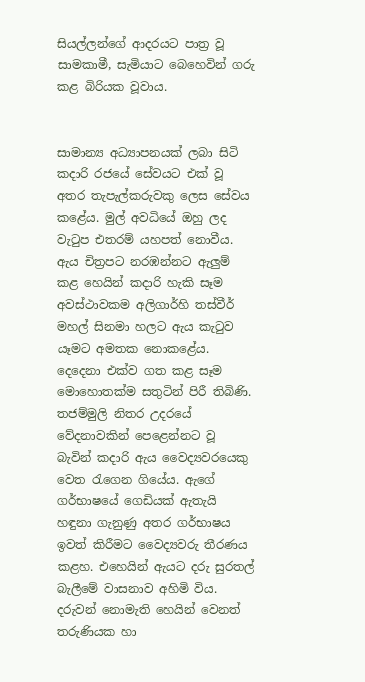සියල්ලන්ගේ ආදරයට පාත්‍ර වූ සාමකාමී, සැමියාට බෙහෙවින් ගරු කළ බිරියක වූවාය.


සාමාන්‍ය අධ්‍යාපනයක් ලබා සිටි කදාරි රජයේ සේවයට එක් වූ අතර තැපැල්කරුවකු ලෙස සේවය කළේය. මුල් අවධියේ ඔහු ලද වැටුප එතරම් යහපත් නොවීය. ඇය චිත්‍රපට නරඹන්නට ඇලුම් කළ හෙයින් කදාරි හැකි සෑම අවස්ථාවකම අලිගාර්හි තස්වීර් මහල් සිනමා හලට ඇය කැටුව යෑමට අමතක නොකළේය. දෙදෙනා එක්ව ගත කළ සෑම මොහොතක්ම සතුටින් පිරී තිබිණි. තජම්මුලි නිතර උදරයේ වේදනාවකින් පෙළෙන්නට වූ බැවින් කදාරි ඇය වෛද්‍යවරයෙකු වෙත රැගෙන ගියේය. ඇගේ ගර්භාෂයේ ගෙඩියක් ඇතැයි හඳුනා ගැනුණු අතර ගර්භාෂය ඉවත් කිරීමට වෛද්‍යවරු තීරණය කළහ. එහෙයින් ඇයට දරු සුරතල් බැලීමේ වාසනාව අහිමි විය. දරුවන් නොමැති හෙයින් වෙනත් තරුණියක හා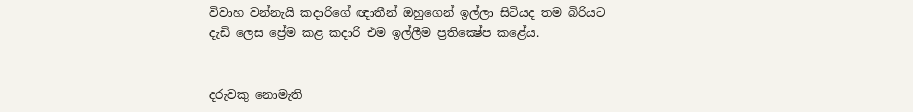විවාහ වන්නැයි කදාරිගේ ඥාතීන් ඔහුගෙන් ඉල්ලා සිටියද තම බිරියට දැඩි ලෙස ප්‍රේම කළ කදාරි එම ඉල්ලීම ප්‍රතික්‍ෂේප කළේය.


දරුවකු නොමැති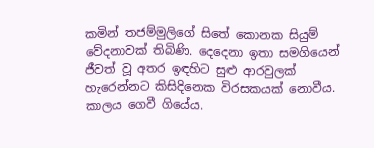කමින් තජම්මුලිගේ සිතේ කොනක සියුම් වේදනාවක් තිබිණි. දෙදෙනා ඉතා සමගියෙන් ජීවත් වූ අතර ඉඳහිට සුළු ආරවුලක් හැරෙන්නට කිසිදිනෙක විරසකයක් නොවීය. කාලය ගෙවී ගියේය.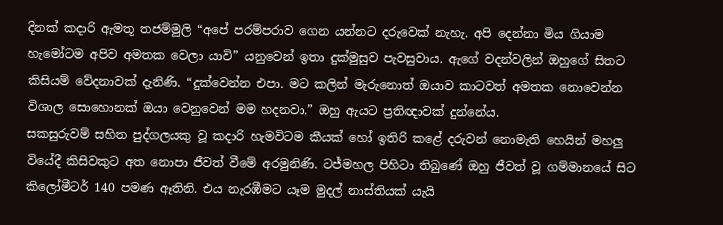දිනක් කදාරි ඇමතූ තජම්මුලි “අපේ පරම්පරාව ගෙන යන්නට දරුවෙක් නැහැ. අපි දෙන්නා මිය ගියාම හැමෝටම අපිව අමතක වෙලා යාවි” යනුවෙන් ඉතා දුක්මුසුව පැවසුවාය. ඇගේ වදන්වලින් ඔහුගේ සිතට කිසියම් වේදනාවක් දැනිණි. “දුක්වෙන්න එපා. මට කලින් මැරුනොත් ඔයාව කාටවත් අමතක නොවෙන්න විශාල සොහොනක් ඔයා වෙනුවෙන් මම හදනවා.” ඔහු ඇයට ප්‍රතිඥාවක් දුන්නේය.
සකසුරුවම් සහිත පුද්ගලයකු වූ කදාරි හැමවිටම කීයක් හෝ ඉතිරි කළේ දරුවන් නොමැති හෙයින් මහලු වියේදී කිසිවකුට අත නොපා ජීවත් වීමේ අරමුනිණි. ටජ්මහල පිහිටා තිබුණේ ඔහු ජීවත් වූ ගම්මානයේ සිට කිලෝමීටර් 140 පමණ ඈතිනි. එය නැරඹීමට යෑම මුදල් නාස්තියක් යැයි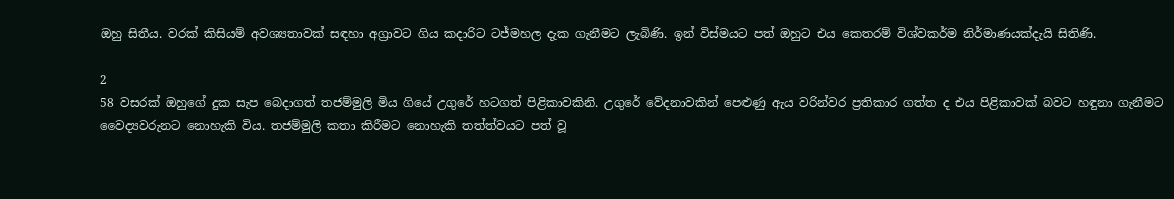ඔහු සිතීය. වරක් කිසියම් අවශ්‍යතාවක් සඳහා අග්‍රාවට ගිය කදාරිට ටජ්මහල දැක ගැනීමට ලැබිණි. ඉන් විස්මයට පත් ඔහුට එය කෙතරම් විශ්වකර්ම නිර්මාණයක්දැයි සිතිණි.

2
58 වසරක් ඔහුගේ දුක සැප බෙදාගත් තජම්මුලි මිය ගියේ උගුරේ හටගත් පිළිකාවකිනි. උගුරේ වේදනාවකින් පෙළුණු ඇය වරින්වර ප්‍රතිකාර ගත්ත ද එය පිළිකාවක් බවට හඳුනා ගැනීමට වෛද්‍යවරුනට නොහැකි විය. තජම්මුලි කතා කිරීමට නොහැකි තත්ත්වයට පත් වූ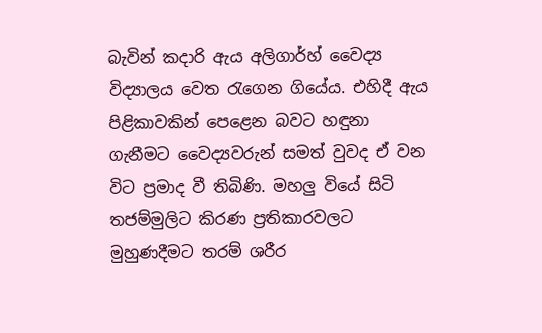බැවින් කදාරි ඇය අලිගාර්හ් වෛද්‍ය විද්‍යාලය වෙත රැගෙන ගියේය. එහිදී ඇය පිළිකාවකින් පෙළෙන බවට හඳුනා ගැනීමට වෛද්‍යවරුන් සමත් වුවද ඒ වන විට ප්‍රමාද වී තිබිණි. මහලු වියේ සිටි තජම්මුලිට කිරණ ප්‍රතිකාරවලට මුහුණදීමට තරම් ශරීර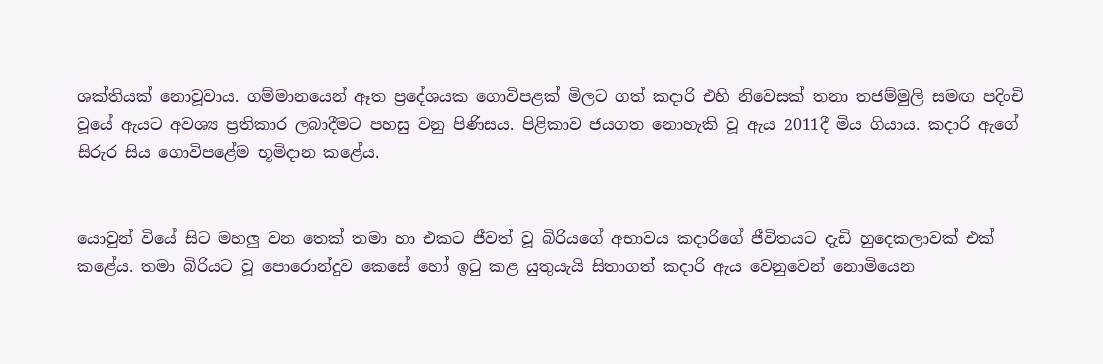ශක්තියක් නොවූවාය. ගම්මානයෙන් ඈත ප්‍රදේශයක ගොවිපළක් මිලට ගත් කදාරි එහි නිවෙසක් තනා තජම්මුලි සමඟ පදිංචි වූයේ ඇයට අවශ්‍ය ප්‍රතිකාර ලබාදීමට පහසු වනු පිණිසය. පිළිකාව ජයගත නොහැකි වූ ඇය 2011දී මිය ගියාය. කදාරි ඇගේ සිරුර සිය ගොවිපළේම භූමිදාන කළේය.


යොවුන් වියේ සිට මහලු වන තෙක් තමා හා එකට ජීවත් වූ බිරියගේ අභාවය කදාරිගේ ජීවිතයට දැඩි හුදෙකලාවක් එක් කළේය. තමා බිරියට වූ පොරොන්දුව කෙසේ හෝ ඉටු කළ යුතුයැයි සිතාගත් කදාරි ඇය වෙනුවෙන් නොමියෙන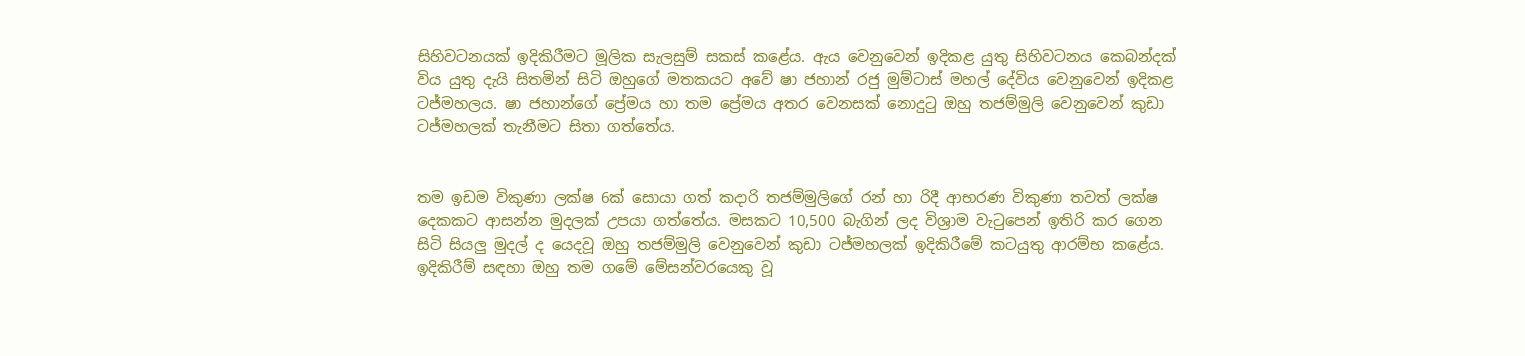සිහිවටනයක් ඉදිකිරීමට මූලික සැලසුම් සකස් කළේය. ඇය වෙනුවෙන් ඉදිකළ යුතු සිහිවටනය කෙබන්දක් විය යුතු දැයි සිතමින් සිටි ඔහුගේ මතකයට අවේ ෂා ජහාන් රජු මුම්ටාස් මහල් දේවිය වෙනුවෙන් ඉදිකළ ටජ්මහලය. ෂා ජහාන්ගේ ප්‍රේමය හා තම ප්‍රේමය අතර වෙනසක් නොදුටු ඔහු තජම්මුලි වෙනුවෙන් කුඩා ටජ්මහලක් තැනීමට සිතා ගත්තේය.


තම ඉඩම විකුණා ලක්ෂ 6ක් සොයා ගත් කදාරි තජම්මුලිගේ රන් හා රිදී ආභරණ විකුණා තවත් ලක්ෂ දෙකකට ආසන්න මුදලක් උපයා ගත්තේය. මසකට 10,500 බැගින් ලද විශ්‍රාම වැටුපෙන් ඉතිරි කර ගෙන සිටි සියලු මුදල් ද යෙදවූ ඔහු තජම්මුලි වෙනුවෙන් කුඩා ටජ්මහලක් ඉදිකිරීමේ කටයුතු ආරම්භ කළේය. ඉදිකිරීම් සඳහා ඔහු තම ගමේ මේසන්වරයෙකු වූ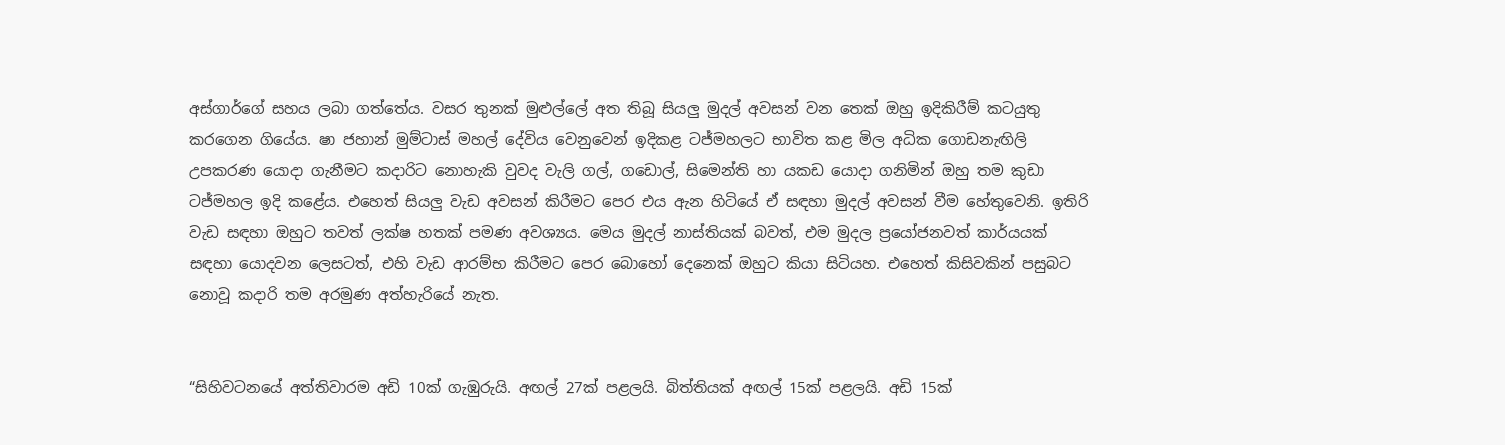අස්ගාර්ගේ සහය ලබා ගත්තේය. වසර තුනක් මුළුල්ලේ අත තිබූ සියලු මුදල් අවසන් වන තෙක් ඔහු ඉදිකිරීම් කටයුතු කරගෙන ගියේය. ෂා ජහාන් මුම්ටාස් මහල් දේවිය වෙනුවෙන් ඉදිකළ ටජ්මහලට භාවිත කළ මිල අධික ගොඩනැඟිලි උපකරණ යොදා ගැනීමට කදාරිට නොහැකි වුවද වැලි ගල්, ගඩොල්, සිමෙන්ති හා යකඩ යොදා ගනිමින් ඔහු තම කුඩා ටජ්මහල ඉදි කළේය. එහෙත් සියලු වැඩ අවසන් කිරීමට පෙර එය ඇන හිටියේ ඒ සඳහා මුදල් අවසන් වීම හේතුවෙනි. ඉතිරි වැඩ සඳහා ඔහුට තවත් ලක්ෂ හතක් පමණ අවශ්‍යය. මෙය මුදල් නාස්තියක් බවත්, එම මුදල ප්‍රයෝජනවත් කාර්යයක් සඳහා යොදවන ලෙසටත්, එහි වැඩ ආරම්භ කිරීමට පෙර බොහෝ දෙනෙක් ඔහුට කියා සිටියහ. එහෙත් කිසිවකින් පසුබට නොවූ කදාරි තම අරමුණ අත්හැරියේ නැත.


“සිහිවටනයේ අත්තිවාරම අඩි 10ක් ගැඹුරුයි. අඟල් 27ක් පළලයි. බිත්තියක් අඟල් 15ක් පළලයි. අඩි 15ක්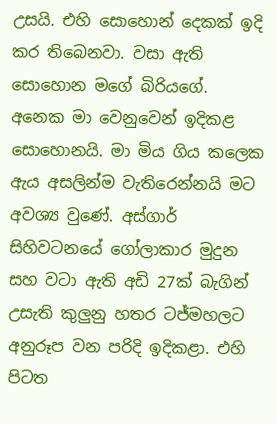උසයි. එහි සොහොන් දෙකක් ඉදි කර තිබෙනවා. වසා ඇති සොහොන මගේ බිරියගේ. අනෙක මා වෙනුවෙන් ඉදිකළ සොහොනයි. මා මිය ගිය කලෙක ඇය අසලින්ම වැතිරෙන්නයි මට අවශ්‍ය වුණේ. අස්ගාර් සිහිවටනයේ ගෝලාකාර මුදුන සහ වටා ඇති අඩි 27ක් බැගින් උසැති කුලුනු හතර ටජ්මහලට අනුරූප වන පරිදි ඉදිකළා. එහි පිටත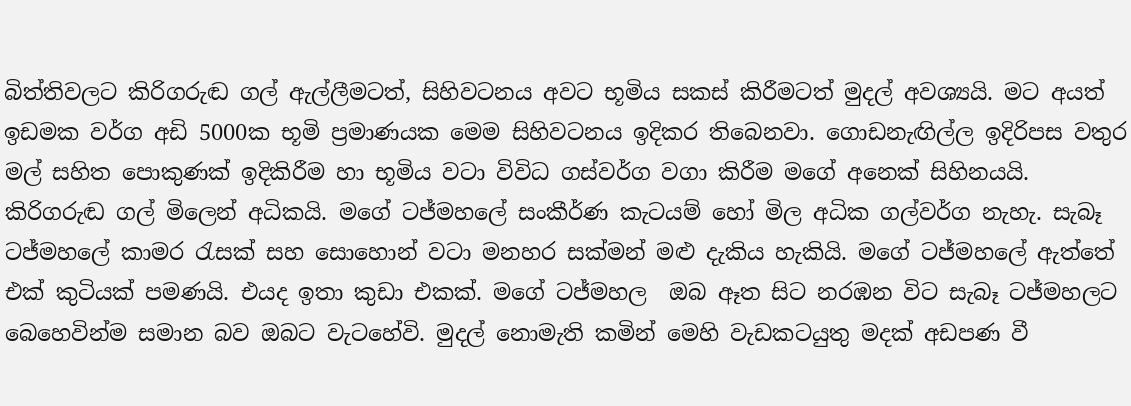බිත්තිවලට කිරිගරුඬ ගල් ඇල්ලීමටත්, සිහිවටනය අවට භූමිය සකස් කිරීමටත් මුදල් අවශ්‍යයි. මට අයත් ඉඩමක වර්ග අඩි 5000ක භූමි ප්‍රමාණයක මෙම සිහිවටනය ඉදිකර තිබෙනවා. ගොඩනැඟිල්ල ඉදිරිපස වතුර මල් සහිත පොකුණක් ඉදිකිරීම හා භූමිය වටා විවිධ ගස්වර්ග වගා කිරීම මගේ අනෙක් සිහිනයයි. කිරිගරුඬ ගල් මිලෙන් අධිකයි. මගේ ටජ්මහලේ සංකීර්ණ කැටයම් හෝ මිල අධික ගල්වර්ග නැහැ. සැබෑ ටජ්මහලේ කාමර රැසක් සහ සොහොන් වටා මනහර සක්මන් මළු දැකිය හැකියි. මගේ ටජ්මහලේ ඇත්තේ එක් කුටියක් පමණයි. එයද ඉතා කුඩා එකක්. මගේ ටජ්මහල  ඔබ ඈත සිට නරඹන විට සැබෑ ටජ්මහලට බෙහෙවින්ම සමාන බව ඔබට වැටහේවි. මුදල් නොමැති කමින් මෙහි වැඩකටයුතු මදක් අඩපණ වී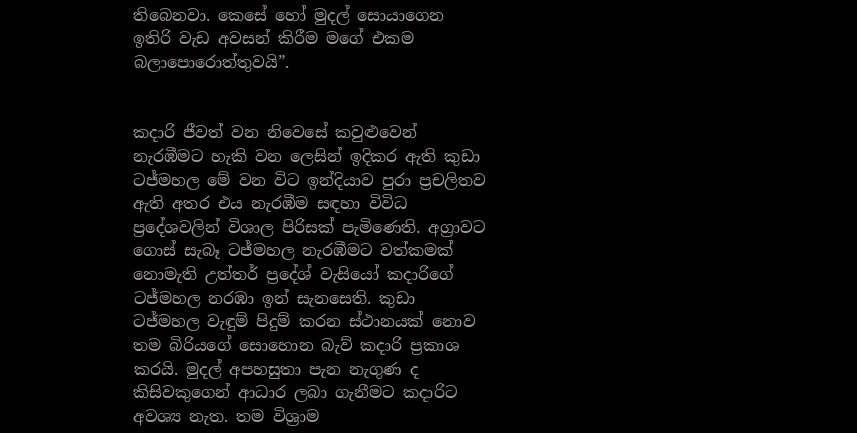තිබෙනවා. කෙසේ හෝ මුදල් සොයාගෙන ඉතිරි වැඩ අවසන් කිරීම මගේ එකම බලාපොරොත්තුවයි”.


කදාරි ජීවත් වන නිවෙසේ කවුළුවෙන් නැරඹීමට හැකි වන ලෙසින් ඉදිකර ඇති කුඩා ටජ්මහල මේ වන විට ඉන්දියාව පුරා ප්‍රචලිතව ඇති අතර එය නැරඹීම සඳහා විවිධ ප්‍රදේශවලින් විශාල පිරිසක් පැමිණෙති. අග්‍රාවට ගොස් සැබෑ ටජ්මහල නැරඹීමට වත්කමක් නොමැති උත්තර් ප්‍රදේශ් වැසියෝ කදාරිගේ ටජ්මහල නරඹා ඉන් සැනසෙති. කුඩා ටජ්මහල වැඳුම් පිදුම් කරන ස්ථානයක් නොව තම බිරියගේ සොහොන බැව් කදාරි ප්‍රකාශ කරයි. මුදල් අපහසුතා පැන නැගුණ ද කිසිවකුගෙන් ආධාර ලබා ගැනීමට කදාරිට අවශ්‍ය නැත. තම විශ්‍රාම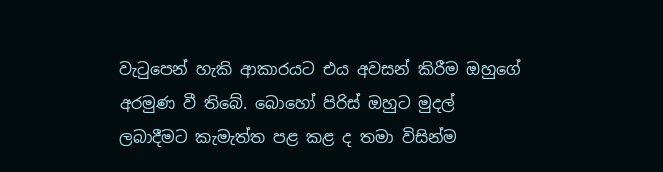වැටුපෙන් හැකි ආකාරයට එය අවසන් කිරීම ඔහුගේ අරමුණ වී තිබේ. බොහෝ පිරිස් ඔහුට මුදල් ලබාදීමට කැමැත්ත පළ කළ ද තමා විසින්ම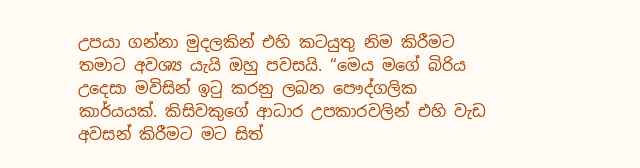උපයා ගන්නා මුදලකින් එහි කටයුතු නිම කිරීමට තමාට අවශ්‍ය යැයි ඔහු පවසයි. “මෙය මගේ බිරිය උදෙසා මවිසින් ඉටු කරනු ලබන පෞද්ගලික කාර්යයක්. කිසිවකුගේ ආධාර උපකාරවලින් එහි වැඩ අවසන් කිරීමට මට සිත්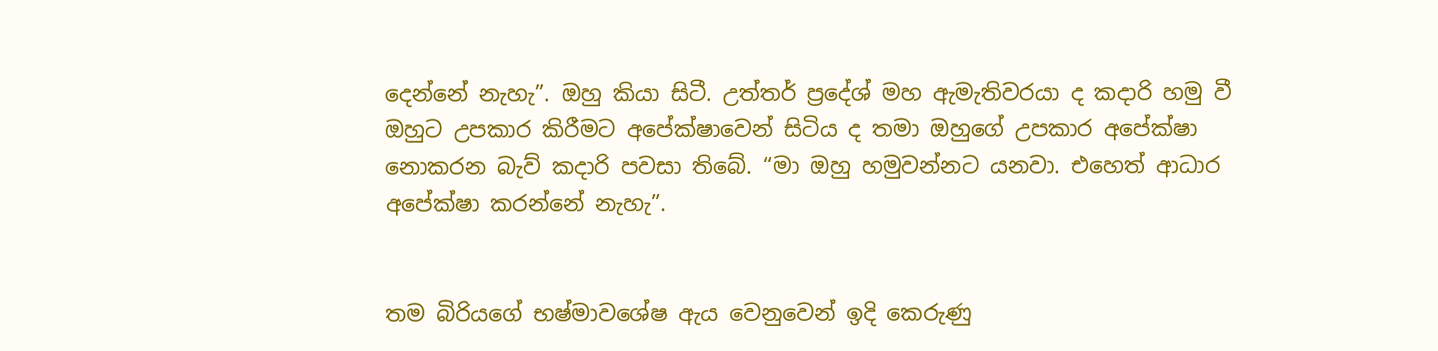දෙන්නේ නැහැ”. ඔහු කියා සිටී. උත්තර් ප්‍රදේශ් මහ ඇමැතිවරයා ද කදාරි හමු වී ඔහුට උපකාර කිරීමට අපේක්ෂාවෙන් සිටිය ද තමා ඔහුගේ උපකාර අපේක්ෂා නොකරන බැව් කදාරි පවසා තිබේ. “මා ඔහු හමුවන්නට යනවා. එහෙත් ආධාර අපේක්ෂා කරන්නේ නැහැ”.


තම බිරියගේ භෂ්මාවශේෂ ඇය වෙනුවෙන් ඉදි කෙරුණු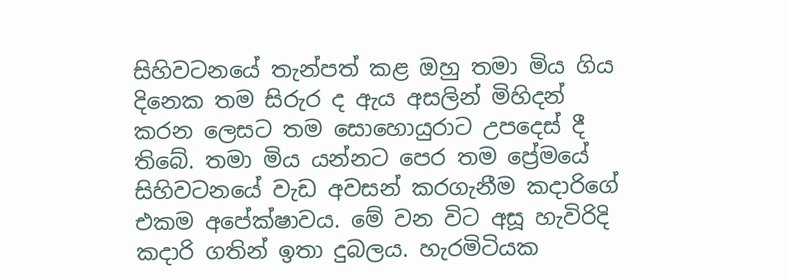සිහිවටනයේ තැන්පත් කළ ඔහු තමා මිය ගිය දිනෙක තම සිරුර ද ඇය අසලින් මිහිදන් කරන ලෙසට තම සොහොයුරාට උපදෙස් දී තිබේ. තමා මිය යන්නට පෙර තම ප්‍රේමයේ සිහිවටනයේ වැඩ අවසන් කරගැනීම කදාරිගේ එකම අපේක්ෂාවය. මේ වන විට අසූ හැවිරිදි කදාරි ගතින් ඉතා දුබලය. හැරමිටියක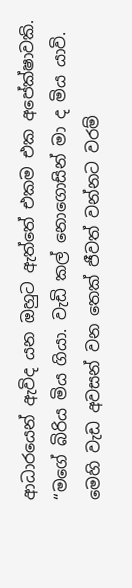ආධාරයෙන් ඇවිද යන ඔහුට ඇත්තේ එකම එක අපේක්ෂාවකි. “මගේ බිරිය මිය ගියා. වැඩි කල් නොගොසින් මා ද මිය යාවි. මෙහි වැඩ අවසන් වන තෙක් ජීවත් වන්නට වරම්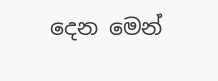දෙන මෙන්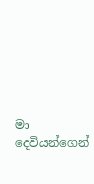මා දෙවියන්ගෙන්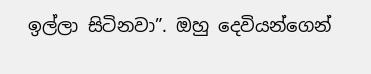ඉල්ලා සිටිනවා”. ඔහු දෙවියන්ගෙන්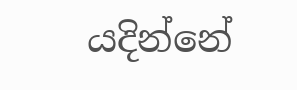යදින්නේ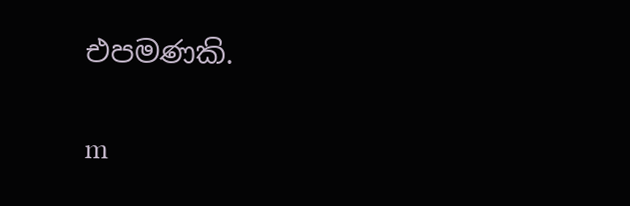එපමණකි.

m